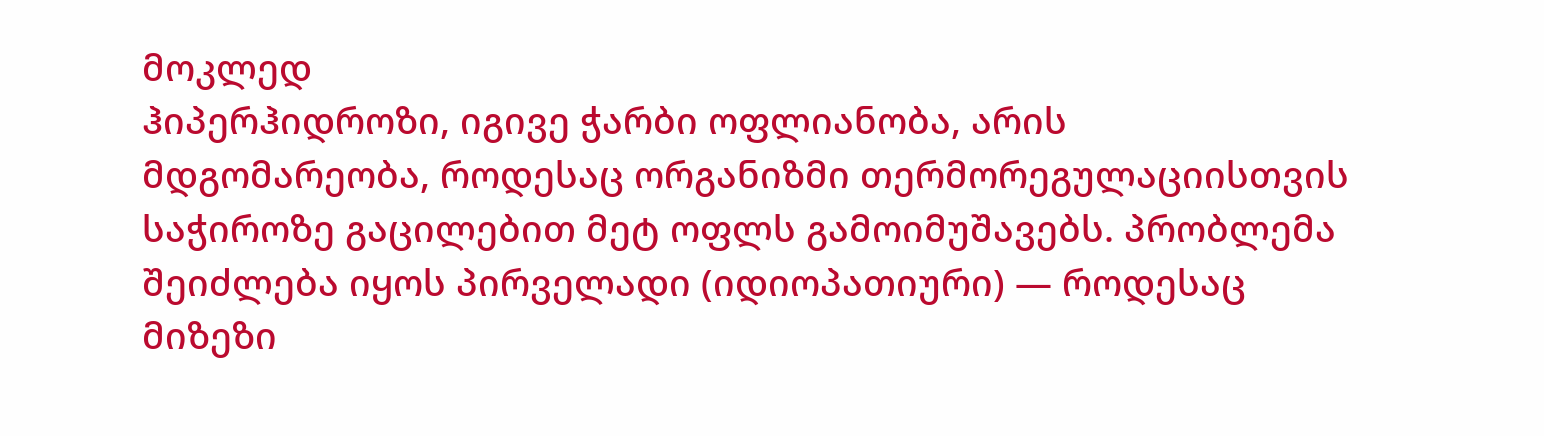მოკლედ
ჰიპერჰიდროზი, იგივე ჭარბი ოფლიანობა, არის მდგომარეობა, როდესაც ორგანიზმი თერმორეგულაციისთვის საჭიროზე გაცილებით მეტ ოფლს გამოიმუშავებს. პრობლემა შეიძლება იყოს პირველადი (იდიოპათიური) — როდესაც მიზეზი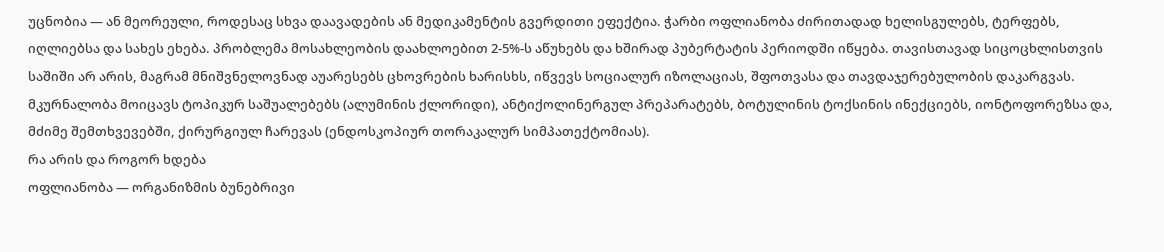უცნობია — ან მეორეული, როდესაც სხვა დაავადების ან მედიკამენტის გვერდითი ეფექტია. ჭარბი ოფლიანობა ძირითადად ხელისგულებს, ტერფებს, იღლიებსა და სახეს ეხება. პრობლემა მოსახლეობის დაახლოებით 2-5%-ს აწუხებს და ხშირად პუბერტატის პერიოდში იწყება. თავისთავად სიცოცხლისთვის საშიში არ არის, მაგრამ მნიშვნელოვნად აუარესებს ცხოვრების ხარისხს, იწვევს სოციალურ იზოლაციას, შფოთვასა და თავდაჯერებულობის დაკარგვას. მკურნალობა მოიცავს ტოპიკურ საშუალებებს (ალუმინის ქლორიდი), ანტიქოლინერგულ პრეპარატებს, ბოტულინის ტოქსინის ინექციებს, იონტოფორეზსა და, მძიმე შემთხვევებში, ქირურგიულ ჩარევას (ენდოსკოპიურ თორაკალურ სიმპათექტომიას).
რა არის და როგორ ხდება
ოფლიანობა — ორგანიზმის ბუნებრივი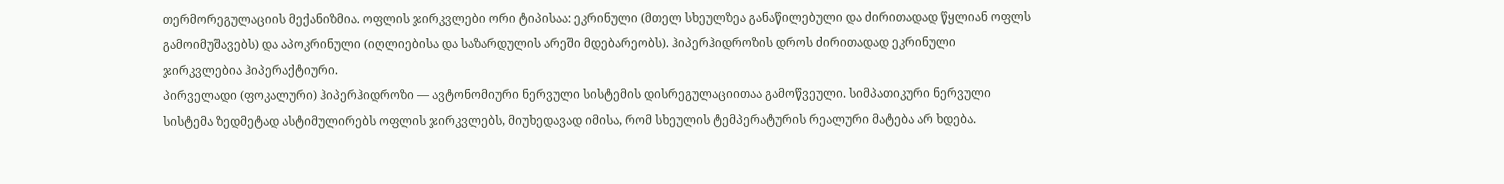თერმორეგულაციის მექანიზმია. ოფლის ჯირკვლები ორი ტიპისაა: ეკრინული (მთელ სხეულზეა განაწილებული და ძირითადად წყლიან ოფლს გამოიმუშავებს) და აპოკრინული (იღლიებისა და საზარდულის არეში მდებარეობს). ჰიპერჰიდროზის დროს ძირითადად ეკრინული ჯირკვლებია ჰიპერაქტიური.
პირველადი (ფოკალური) ჰიპერჰიდროზი — ავტონომიური ნერვული სისტემის დისრეგულაციითაა გამოწვეული. სიმპათიკური ნერვული სისტემა ზედმეტად ასტიმულირებს ოფლის ჯირკვლებს, მიუხედავად იმისა, რომ სხეულის ტემპერატურის რეალური მატება არ ხდება.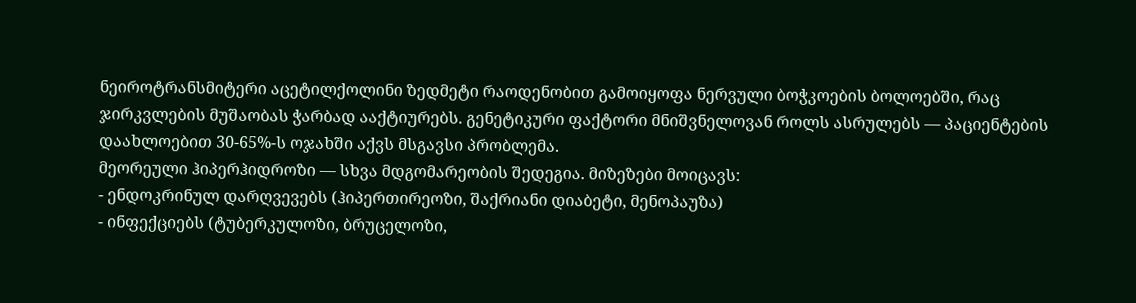ნეიროტრანსმიტერი აცეტილქოლინი ზედმეტი რაოდენობით გამოიყოფა ნერვული ბოჭკოების ბოლოებში, რაც ჯირკვლების მუშაობას ჭარბად ააქტიურებს. გენეტიკური ფაქტორი მნიშვნელოვან როლს ასრულებს — პაციენტების დაახლოებით 30-65%-ს ოჯახში აქვს მსგავსი პრობლემა.
მეორეული ჰიპერჰიდროზი — სხვა მდგომარეობის შედეგია. მიზეზები მოიცავს:
- ენდოკრინულ დარღვევებს (ჰიპერთირეოზი, შაქრიანი დიაბეტი, მენოპაუზა)
- ინფექციებს (ტუბერკულოზი, ბრუცელოზი,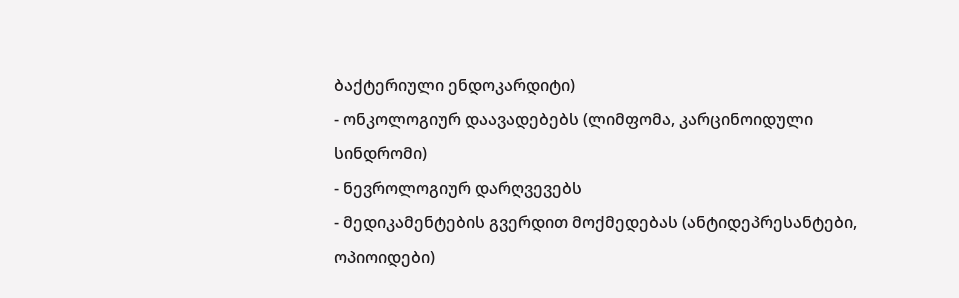ბაქტერიული ენდოკარდიტი)
- ონკოლოგიურ დაავადებებს (ლიმფომა, კარცინოიდული სინდრომი)
- ნევროლოგიურ დარღვევებს
- მედიკამენტების გვერდით მოქმედებას (ანტიდეპრესანტები, ოპიოიდები)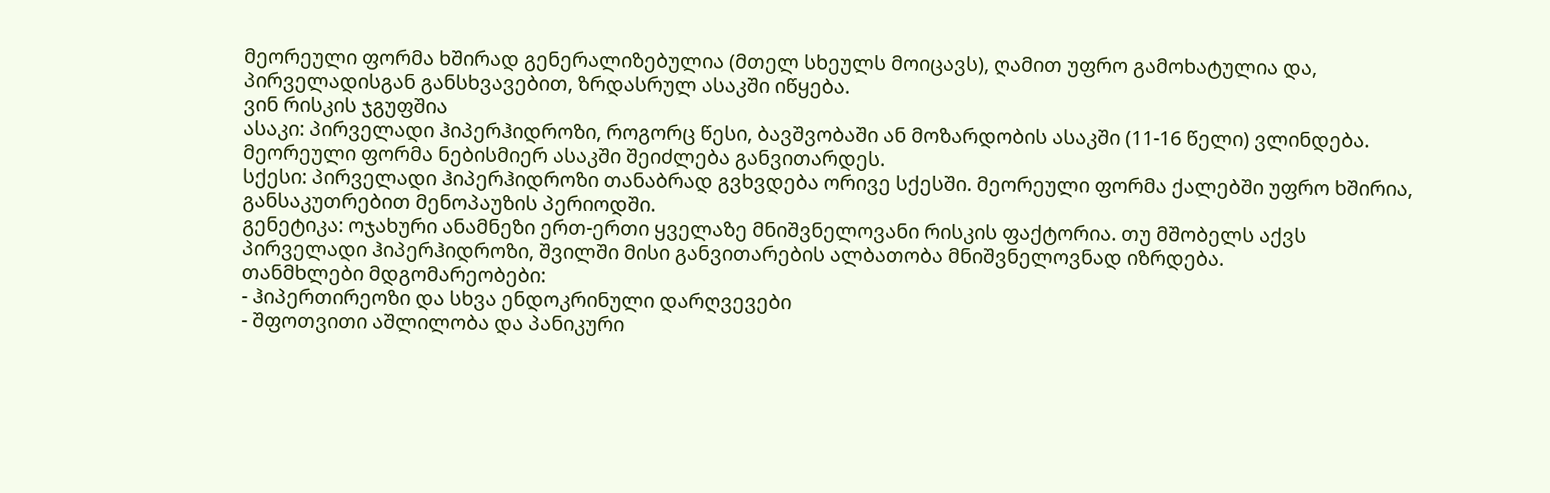მეორეული ფორმა ხშირად გენერალიზებულია (მთელ სხეულს მოიცავს), ღამით უფრო გამოხატულია და, პირველადისგან განსხვავებით, ზრდასრულ ასაკში იწყება.
ვინ რისკის ჯგუფშია
ასაკი: პირველადი ჰიპერჰიდროზი, როგორც წესი, ბავშვობაში ან მოზარდობის ასაკში (11-16 წელი) ვლინდება. მეორეული ფორმა ნებისმიერ ასაკში შეიძლება განვითარდეს.
სქესი: პირველადი ჰიპერჰიდროზი თანაბრად გვხვდება ორივე სქესში. მეორეული ფორმა ქალებში უფრო ხშირია, განსაკუთრებით მენოპაუზის პერიოდში.
გენეტიკა: ოჯახური ანამნეზი ერთ-ერთი ყველაზე მნიშვნელოვანი რისკის ფაქტორია. თუ მშობელს აქვს პირველადი ჰიპერჰიდროზი, შვილში მისი განვითარების ალბათობა მნიშვნელოვნად იზრდება.
თანმხლები მდგომარეობები:
- ჰიპერთირეოზი და სხვა ენდოკრინული დარღვევები
- შფოთვითი აშლილობა და პანიკური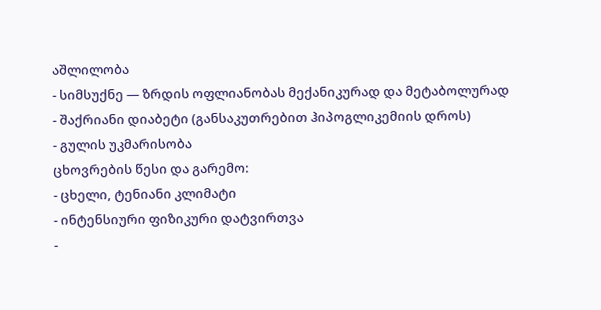აშლილობა
- სიმსუქნე — ზრდის ოფლიანობას მექანიკურად და მეტაბოლურად
- შაქრიანი დიაბეტი (განსაკუთრებით ჰიპოგლიკემიის დროს)
- გულის უკმარისობა
ცხოვრების წესი და გარემო:
- ცხელი, ტენიანი კლიმატი
- ინტენსიური ფიზიკური დატვირთვა
-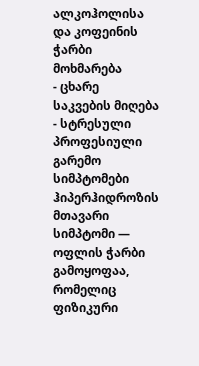ალკოჰოლისა და კოფეინის ჭარბი მოხმარება
- ცხარე საკვების მიღება
- სტრესული პროფესიული გარემო
სიმპტომები
ჰიპერჰიდროზის მთავარი სიმპტომი — ოფლის ჭარბი გამოყოფაა, რომელიც ფიზიკური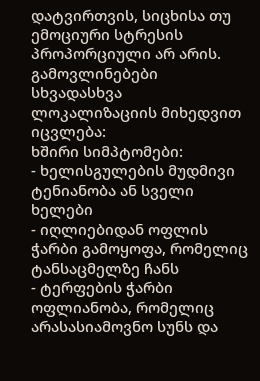დატვირთვის, სიცხისა თუ ემოციური სტრესის პროპორციული არ არის. გამოვლინებები სხვადასხვა ლოკალიზაციის მიხედვით იცვლება:
ხშირი სიმპტომები:
- ხელისგულების მუდმივი ტენიანობა ან სველი ხელები
- იღლიებიდან ოფლის ჭარბი გამოყოფა, რომელიც ტანსაცმელზე ჩანს
- ტერფების ჭარბი ოფლიანობა, რომელიც არასასიამოვნო სუნს და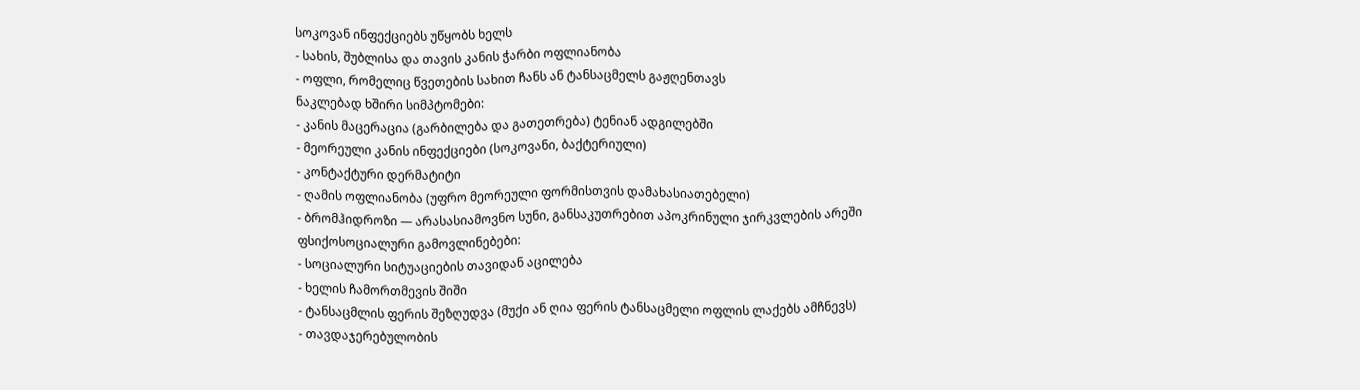სოკოვან ინფექციებს უწყობს ხელს
- სახის, შუბლისა და თავის კანის ჭარბი ოფლიანობა
- ოფლი, რომელიც წვეთების სახით ჩანს ან ტანსაცმელს გაჟღენთავს
ნაკლებად ხშირი სიმპტომები:
- კანის მაცერაცია (გარბილება და გათეთრება) ტენიან ადგილებში
- მეორეული კანის ინფექციები (სოკოვანი, ბაქტერიული)
- კონტაქტური დერმატიტი
- ღამის ოფლიანობა (უფრო მეორეული ფორმისთვის დამახასიათებელი)
- ბრომჰიდროზი — არასასიამოვნო სუნი, განსაკუთრებით აპოკრინული ჯირკვლების არეში
ფსიქოსოციალური გამოვლინებები:
- სოციალური სიტუაციების თავიდან აცილება
- ხელის ჩამორთმევის შიში
- ტანსაცმლის ფერის შეზღუდვა (მუქი ან ღია ფერის ტანსაცმელი ოფლის ლაქებს ამჩნევს)
- თავდაჯერებულობის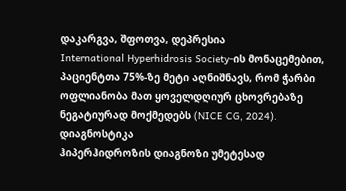დაკარგვა, შფოთვა, დეპრესია
International Hyperhidrosis Society-ის მონაცემებით, პაციენტთა 75%-ზე მეტი აღნიშნავს, რომ ჭარბი ოფლიანობა მათ ყოველდღიურ ცხოვრებაზე ნეგატიურად მოქმედებს (NICE CG, 2024).
დიაგნოსტიკა
ჰიპერჰიდროზის დიაგნოზი უმეტესად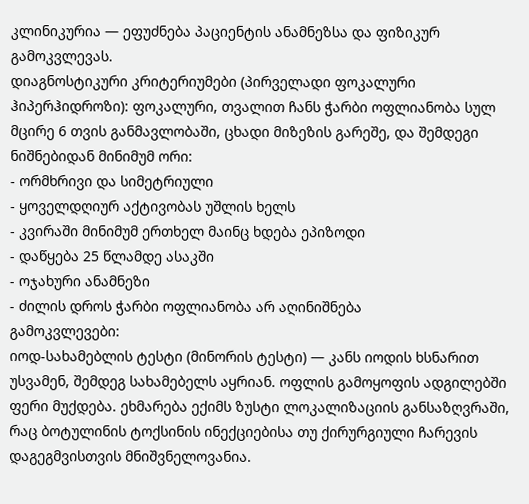კლინიკურია — ეფუძნება პაციენტის ანამნეზსა და ფიზიკურ გამოკვლევას.
დიაგნოსტიკური კრიტერიუმები (პირველადი ფოკალური ჰიპერჰიდროზი): ფოკალური, თვალით ჩანს ჭარბი ოფლიანობა სულ მცირე 6 თვის განმავლობაში, ცხადი მიზეზის გარეშე, და შემდეგი ნიშნებიდან მინიმუმ ორი:
- ორმხრივი და სიმეტრიული
- ყოველდღიურ აქტივობას უშლის ხელს
- კვირაში მინიმუმ ერთხელ მაინც ხდება ეპიზოდი
- დაწყება 25 წლამდე ასაკში
- ოჯახური ანამნეზი
- ძილის დროს ჭარბი ოფლიანობა არ აღინიშნება
გამოკვლევები:
იოდ-სახამებლის ტესტი (მინორის ტესტი) — კანს იოდის ხსნარით უსვამენ, შემდეგ სახამებელს აყრიან. ოფლის გამოყოფის ადგილებში ფერი მუქდება. ეხმარება ექიმს ზუსტი ლოკალიზაციის განსაზღვრაში, რაც ბოტულინის ტოქსინის ინექციებისა თუ ქირურგიული ჩარევის დაგეგმვისთვის მნიშვნელოვანია.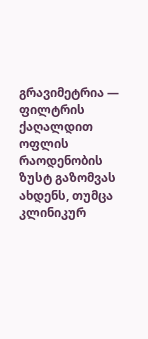გრავიმეტრია — ფილტრის ქაღალდით ოფლის რაოდენობის ზუსტ გაზომვას ახდენს, თუმცა კლინიკურ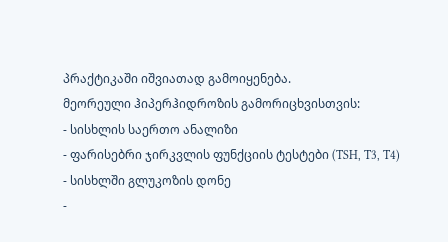პრაქტიკაში იშვიათად გამოიყენება.
მეორეული ჰიპერჰიდროზის გამორიცხვისთვის:
- სისხლის საერთო ანალიზი
- ფარისებრი ჯირკვლის ფუნქციის ტესტები (TSH, T3, T4)
- სისხლში გლუკოზის დონე
-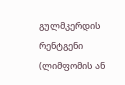გულმკერდის რენტგენი (ლიმფომის ან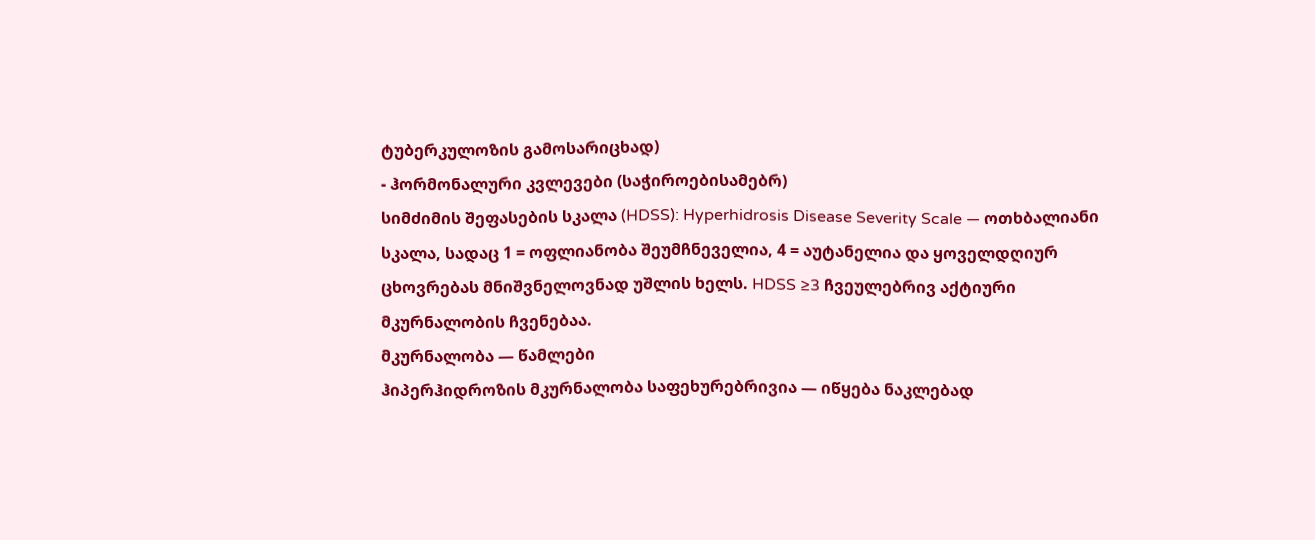ტუბერკულოზის გამოსარიცხად)
- ჰორმონალური კვლევები (საჭიროებისამებრ)
სიმძიმის შეფასების სკალა (HDSS): Hyperhidrosis Disease Severity Scale — ოთხბალიანი სკალა, სადაც 1 = ოფლიანობა შეუმჩნეველია, 4 = აუტანელია და ყოველდღიურ ცხოვრებას მნიშვნელოვნად უშლის ხელს. HDSS ≥3 ჩვეულებრივ აქტიური მკურნალობის ჩვენებაა.
მკურნალობა — წამლები
ჰიპერჰიდროზის მკურნალობა საფეხურებრივია — იწყება ნაკლებად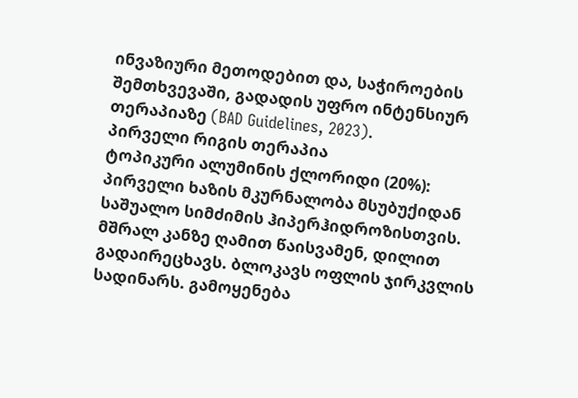ინვაზიური მეთოდებით და, საჭიროების შემთხვევაში, გადადის უფრო ინტენსიურ თერაპიაზე (BAD Guidelines, 2023).
პირველი რიგის თერაპია
ტოპიკური ალუმინის ქლორიდი (20%): პირველი ხაზის მკურნალობა მსუბუქიდან საშუალო სიმძიმის ჰიპერჰიდროზისთვის. მშრალ კანზე ღამით წაისვამენ, დილით გადაირეცხავს. ბლოკავს ოფლის ჯირკვლის სადინარს. გამოყენება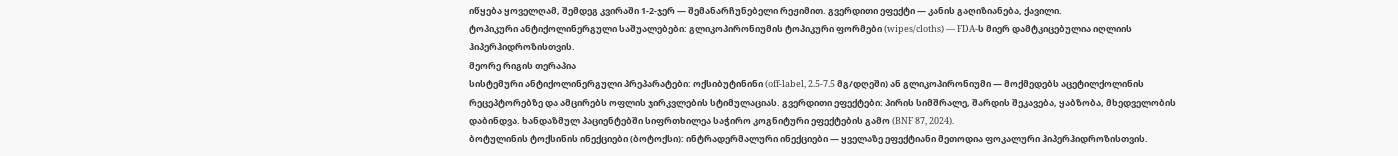იწყება ყოველღამ, შემდეგ კვირაში 1-2-ჯერ — შემანარჩუნებელი რეჟიმით. გვერდითი ეფექტი — კანის გაღიზიანება, ქავილი.
ტოპიკური ანტიქოლინერგული საშუალებები: გლიკოპირონიუმის ტოპიკური ფორმები (wipes/cloths) — FDA-ს მიერ დამტკიცებულია იღლიის ჰიპერჰიდროზისთვის.
მეორე რიგის თერაპია
სისტემური ანტიქოლინერგული პრეპარატები: ოქსიბუტინინი (off-label, 2.5-7.5 მგ/დღეში) ან გლიკოპირონიუმი — მოქმედებს აცეტილქოლინის რეცეპტორებზე და ამცირებს ოფლის ჯირკვლების სტიმულაციას. გვერდითი ეფექტები: პირის სიმშრალე, შარდის შეკავება, ყაბზობა, მხედველობის დაბინდვა. ხანდაზმულ პაციენტებში სიფრთხილეა საჭირო კოგნიტური ეფექტების გამო (BNF 87, 2024).
ბოტულინის ტოქსინის ინექციები (ბოტოქსი): ინტრადერმალური ინექციები — ყველაზე ეფექტიანი მეთოდია ფოკალური ჰიპერჰიდროზისთვის.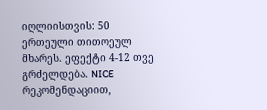იღლიისთვის: 50 ერთეული თითოეულ მხარეს. ეფექტი 4-12 თვე გრძელდება. NICE რეკომენდაციით,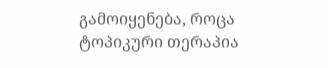გამოიყენება, როცა ტოპიკური თერაპია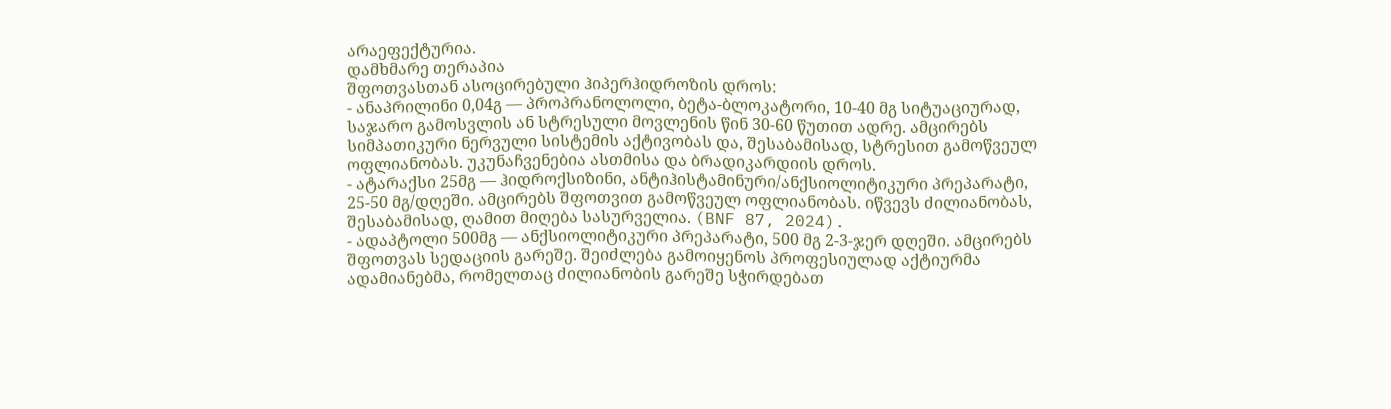არაეფექტურია.
დამხმარე თერაპია
შფოთვასთან ასოცირებული ჰიპერჰიდროზის დროს:
- ანაპრილინი 0,04გ — პროპრანოლოლი, ბეტა-ბლოკატორი, 10-40 მგ სიტუაციურად, საჯარო გამოსვლის ან სტრესული მოვლენის წინ 30-60 წუთით ადრე. ამცირებს სიმპათიკური ნერვული სისტემის აქტივობას და, შესაბამისად, სტრესით გამოწვეულ ოფლიანობას. უკუნაჩვენებია ასთმისა და ბრადიკარდიის დროს.
- ატარაქსი 25მგ — ჰიდროქსიზინი, ანტიჰისტამინური/ანქსიოლიტიკური პრეპარატი, 25-50 მგ/დღეში. ამცირებს შფოთვით გამოწვეულ ოფლიანობას. იწვევს ძილიანობას, შესაბამისად, ღამით მიღება სასურველია. (BNF 87, 2024).
- ადაპტოლი 500მგ — ანქსიოლიტიკური პრეპარატი, 500 მგ 2-3-ჯერ დღეში. ამცირებს შფოთვას სედაციის გარეშე. შეიძლება გამოიყენოს პროფესიულად აქტიურმა ადამიანებმა, რომელთაც ძილიანობის გარეშე სჭირდებათ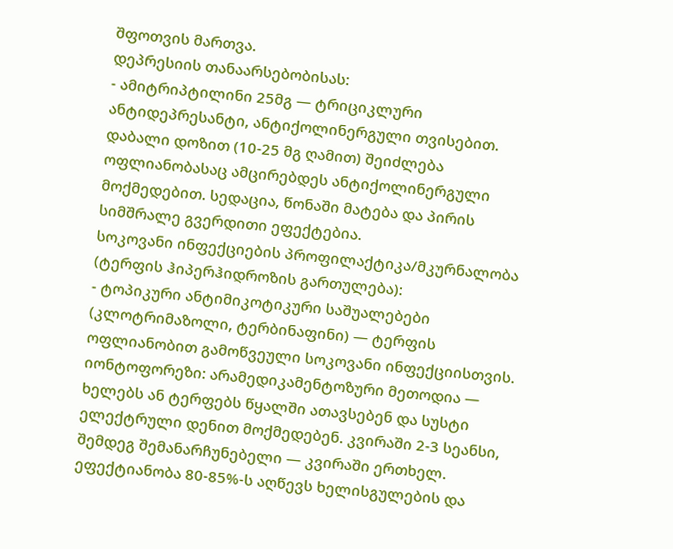შფოთვის მართვა.
დეპრესიის თანაარსებობისას:
- ამიტრიპტილინი 25მგ — ტრიციკლური ანტიდეპრესანტი, ანტიქოლინერგული თვისებით. დაბალი დოზით (10-25 მგ ღამით) შეიძლება ოფლიანობასაც ამცირებდეს ანტიქოლინერგული მოქმედებით. სედაცია, წონაში მატება და პირის სიმშრალე გვერდითი ეფექტებია.
სოკოვანი ინფექციების პროფილაქტიკა/მკურნალობა (ტერფის ჰიპერჰიდროზის გართულება):
- ტოპიკური ანტიმიკოტიკური საშუალებები (კლოტრიმაზოლი, ტერბინაფინი) — ტერფის ოფლიანობით გამოწვეული სოკოვანი ინფექციისთვის.
იონტოფორეზი: არამედიკამენტოზური მეთოდია — ხელებს ან ტერფებს წყალში ათავსებენ და სუსტი ელექტრული დენით მოქმედებენ. კვირაში 2-3 სეანსი, შემდეგ შემანარჩუნებელი — კვირაში ერთხელ. ეფექტიანობა 80-85%-ს აღწევს ხელისგულების და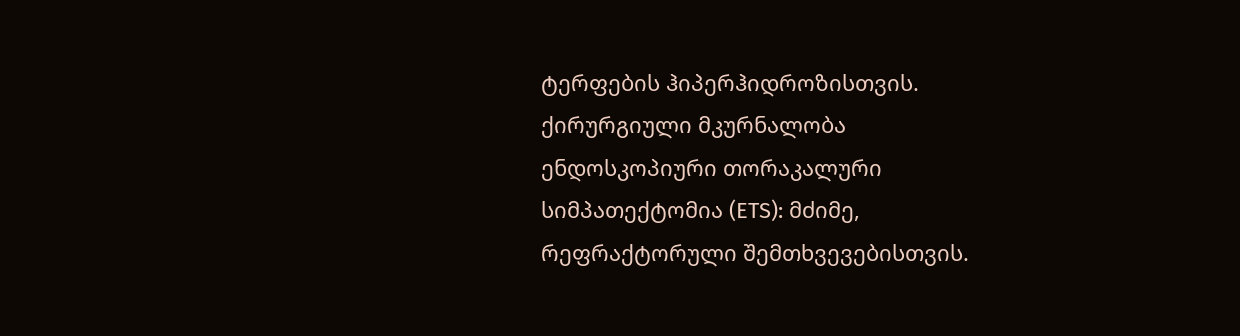ტერფების ჰიპერჰიდროზისთვის.
ქირურგიული მკურნალობა
ენდოსკოპიური თორაკალური სიმპათექტომია (ETS): მძიმე, რეფრაქტორული შემთხვევებისთვის.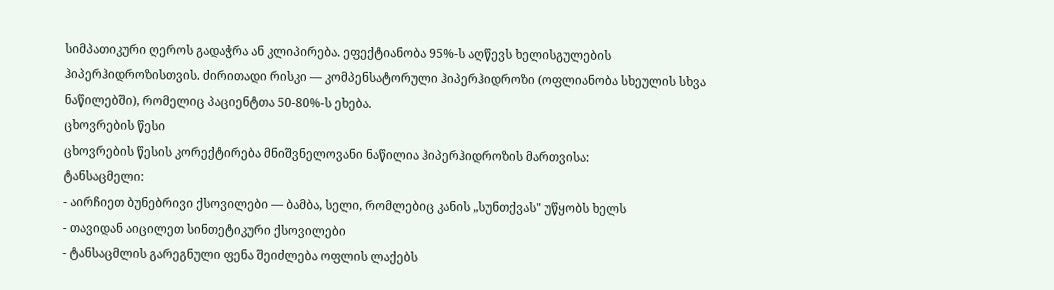სიმპათიკური ღეროს გადაჭრა ან კლიპირება. ეფექტიანობა 95%-ს აღწევს ხელისგულების ჰიპერჰიდროზისთვის. ძირითადი რისკი — კომპენსატორული ჰიპერჰიდროზი (ოფლიანობა სხეულის სხვა ნაწილებში), რომელიც პაციენტთა 50-80%-ს ეხება.
ცხოვრების წესი
ცხოვრების წესის კორექტირება მნიშვნელოვანი ნაწილია ჰიპერჰიდროზის მართვისა:
ტანსაცმელი:
- აირჩიეთ ბუნებრივი ქსოვილები — ბამბა, სელი, რომლებიც კანის „სუნთქვას" უწყობს ხელს
- თავიდან აიცილეთ სინთეტიკური ქსოვილები
- ტანსაცმლის გარეგნული ფენა შეიძლება ოფლის ლაქებს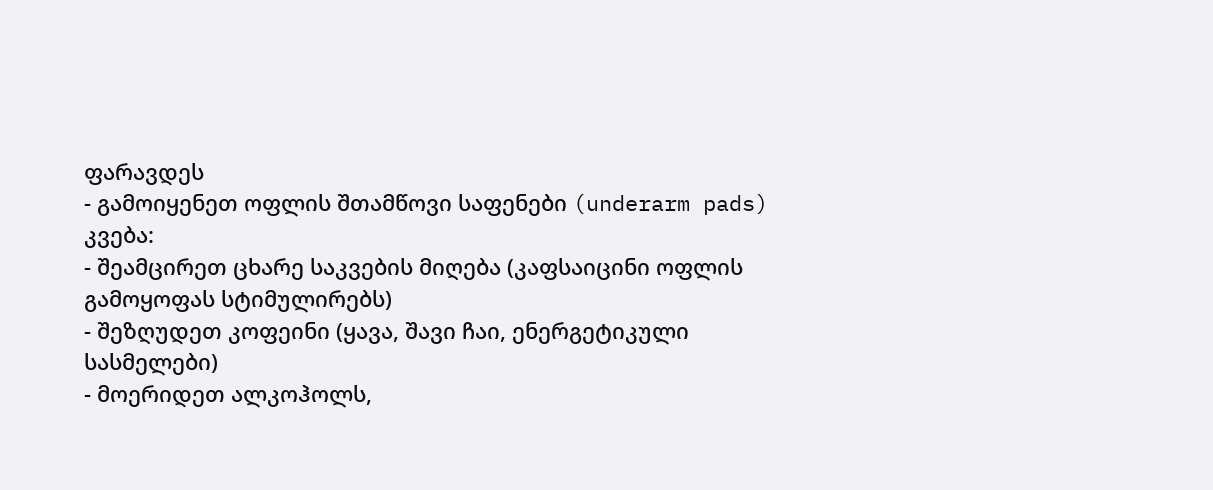ფარავდეს
- გამოიყენეთ ოფლის შთამწოვი საფენები (underarm pads)
კვება:
- შეამცირეთ ცხარე საკვების მიღება (კაფსაიცინი ოფლის გამოყოფას სტიმულირებს)
- შეზღუდეთ კოფეინი (ყავა, შავი ჩაი, ენერგეტიკული სასმელები)
- მოერიდეთ ალკოჰოლს,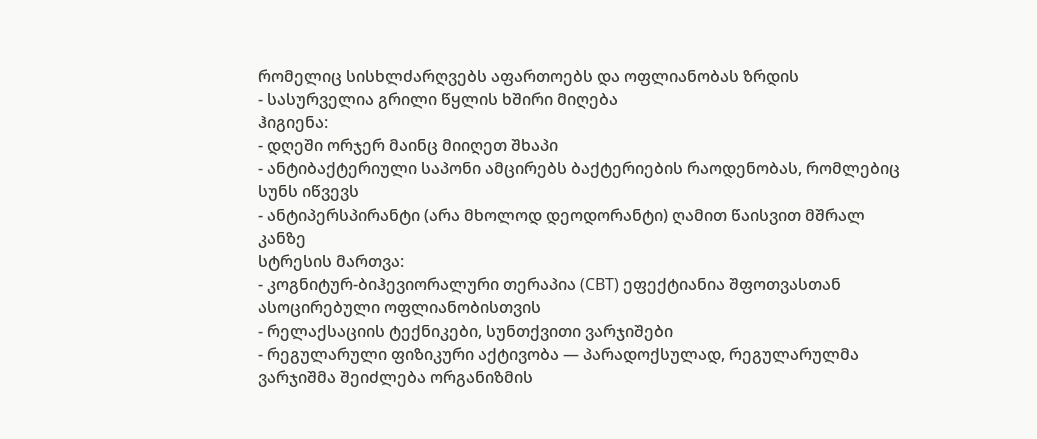რომელიც სისხლძარღვებს აფართოებს და ოფლიანობას ზრდის
- სასურველია გრილი წყლის ხშირი მიღება
ჰიგიენა:
- დღეში ორჯერ მაინც მიიღეთ შხაპი
- ანტიბაქტერიული საპონი ამცირებს ბაქტერიების რაოდენობას, რომლებიც სუნს იწვევს
- ანტიპერსპირანტი (არა მხოლოდ დეოდორანტი) ღამით წაისვით მშრალ კანზე
სტრესის მართვა:
- კოგნიტურ-ბიჰევიორალური თერაპია (CBT) ეფექტიანია შფოთვასთან ასოცირებული ოფლიანობისთვის
- რელაქსაციის ტექნიკები, სუნთქვითი ვარჯიშები
- რეგულარული ფიზიკური აქტივობა — პარადოქსულად, რეგულარულმა ვარჯიშმა შეიძლება ორგანიზმის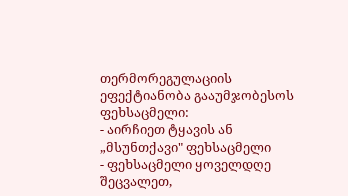თერმორეგულაციის ეფექტიანობა გააუმჯობესოს
ფეხსაცმელი:
- აირჩიეთ ტყავის ან „მსუნთქავი" ფეხსაცმელი
- ფეხსაცმელი ყოველდღე შეცვალეთ,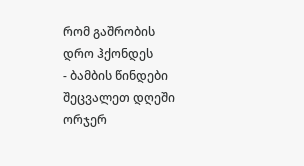რომ გაშრობის დრო ჰქონდეს
- ბამბის წინდები შეცვალეთ დღეში ორჯერ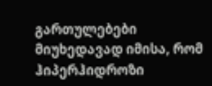გართულებები
მიუხედავად იმისა, რომ ჰიპერჰიდროზი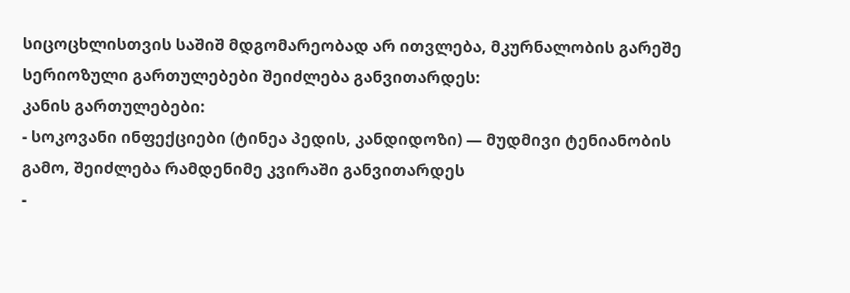სიცოცხლისთვის საშიშ მდგომარეობად არ ითვლება, მკურნალობის გარეშე სერიოზული გართულებები შეიძლება განვითარდეს:
კანის გართულებები:
- სოკოვანი ინფექციები (ტინეა პედის, კანდიდოზი) — მუდმივი ტენიანობის გამო, შეიძლება რამდენიმე კვირაში განვითარდეს
-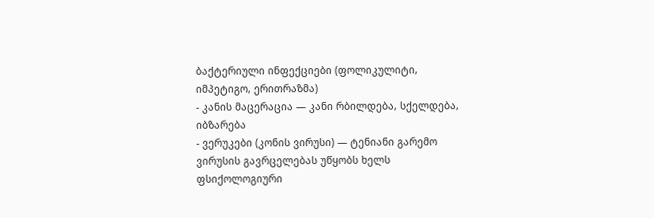ბაქტერიული ინფექციები (ფოლიკულიტი, იმპეტიგო, ერითრაზმა)
- კანის მაცერაცია — კანი რბილდება, სქელდება, იბზარება
- ვერუკები (კონის ვირუსი) — ტენიანი გარემო ვირუსის გავრცელებას უწყობს ხელს
ფსიქოლოგიური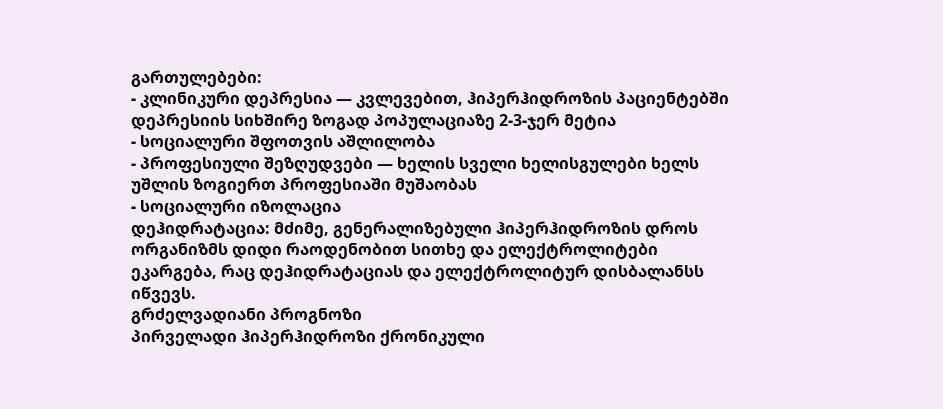გართულებები:
- კლინიკური დეპრესია — კვლევებით, ჰიპერჰიდროზის პაციენტებში დეპრესიის სიხშირე ზოგად პოპულაციაზე 2-3-ჯერ მეტია
- სოციალური შფოთვის აშლილობა
- პროფესიული შეზღუდვები — ხელის სველი ხელისგულები ხელს უშლის ზოგიერთ პროფესიაში მუშაობას
- სოციალური იზოლაცია
დეჰიდრატაცია: მძიმე, გენერალიზებული ჰიპერჰიდროზის დროს ორგანიზმს დიდი რაოდენობით სითხე და ელექტროლიტები ეკარგება, რაც დეჰიდრატაციას და ელექტროლიტურ დისბალანსს იწვევს.
გრძელვადიანი პროგნოზი
პირველადი ჰიპერჰიდროზი ქრონიკული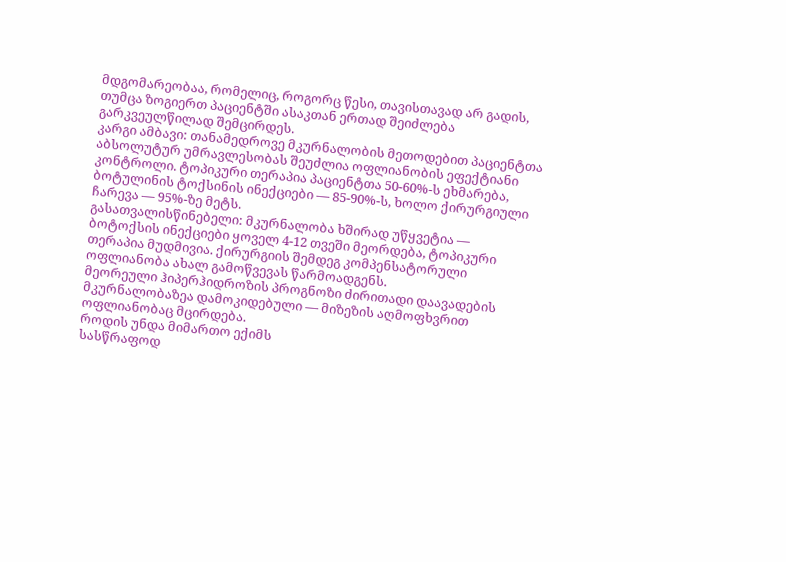მდგომარეობაა, რომელიც, როგორც წესი, თავისთავად არ გადის, თუმცა ზოგიერთ პაციენტში ასაკთან ერთად შეიძლება გარკვეულწილად შემცირდეს.
კარგი ამბავი: თანამედროვე მკურნალობის მეთოდებით პაციენტთა აბსოლუტურ უმრავლესობას შეუძლია ოფლიანობის ეფექტიანი კონტროლი. ტოპიკური თერაპია პაციენტთა 50-60%-ს ეხმარება, ბოტულინის ტოქსინის ინექციები — 85-90%-ს, ხოლო ქირურგიული ჩარევა — 95%-ზე მეტს.
გასათვალისწინებელი: მკურნალობა ხშირად უწყვეტია — ბოტოქსის ინექციები ყოველ 4-12 თვეში მეორდება, ტოპიკური თერაპია მუდმივია. ქირურგიის შემდეგ კომპენსატორული ოფლიანობა ახალ გამოწვევას წარმოადგენს.
მეორეული ჰიპერჰიდროზის პროგნოზი ძირითადი დაავადების მკურნალობაზეა დამოკიდებული — მიზეზის აღმოფხვრით ოფლიანობაც მცირდება.
როდის უნდა მიმართო ექიმს
სასწრაფოდ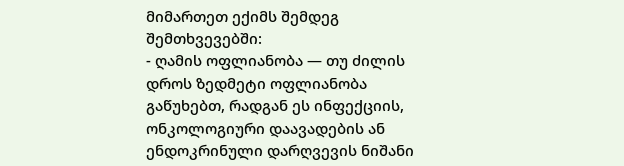მიმართეთ ექიმს შემდეგ შემთხვევებში:
- ღამის ოფლიანობა — თუ ძილის დროს ზედმეტი ოფლიანობა გაწუხებთ, რადგან ეს ინფექციის, ონკოლოგიური დაავადების ან ენდოკრინული დარღვევის ნიშანი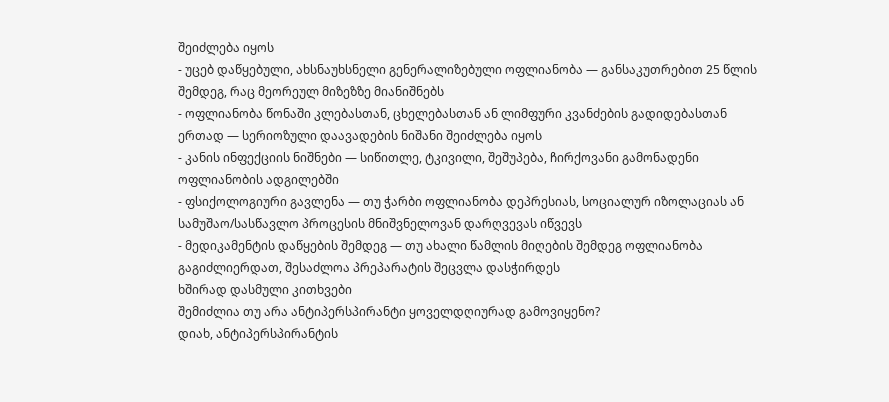შეიძლება იყოს
- უცებ დაწყებული, ახსნაუხსნელი გენერალიზებული ოფლიანობა — განსაკუთრებით 25 წლის შემდეგ, რაც მეორეულ მიზეზზე მიანიშნებს
- ოფლიანობა წონაში კლებასთან, ცხელებასთან ან ლიმფური კვანძების გადიდებასთან ერთად — სერიოზული დაავადების ნიშანი შეიძლება იყოს
- კანის ინფექციის ნიშნები — სიწითლე, ტკივილი, შეშუპება, ჩირქოვანი გამონადენი ოფლიანობის ადგილებში
- ფსიქოლოგიური გავლენა — თუ ჭარბი ოფლიანობა დეპრესიას, სოციალურ იზოლაციას ან სამუშაო/სასწავლო პროცესის მნიშვნელოვან დარღვევას იწვევს
- მედიკამენტის დაწყების შემდეგ — თუ ახალი წამლის მიღების შემდეგ ოფლიანობა გაგიძლიერდათ, შესაძლოა პრეპარატის შეცვლა დასჭირდეს
ხშირად დასმული კითხვები
შემიძლია თუ არა ანტიპერსპირანტი ყოველდღიურად გამოვიყენო?
დიახ, ანტიპერსპირანტის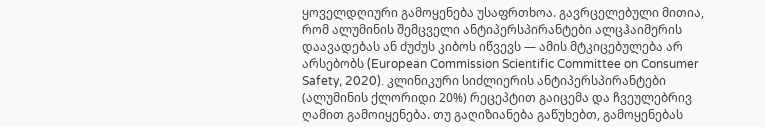ყოველდღიური გამოყენება უსაფრთხოა. გავრცელებული მითია, რომ ალუმინის შემცველი ანტიპერსპირანტები ალცჰაიმერის დაავადებას ან ძუძუს კიბოს იწვევს — ამის მტკიცებულება არ არსებობს (European Commission Scientific Committee on Consumer Safety, 2020). კლინიკური სიძლიერის ანტიპერსპირანტები (ალუმინის ქლორიდი 20%) რეცეპტით გაიცემა და ჩვეულებრივ ღამით გამოიყენება. თუ გაღიზიანება გაწუხებთ, გამოყენებას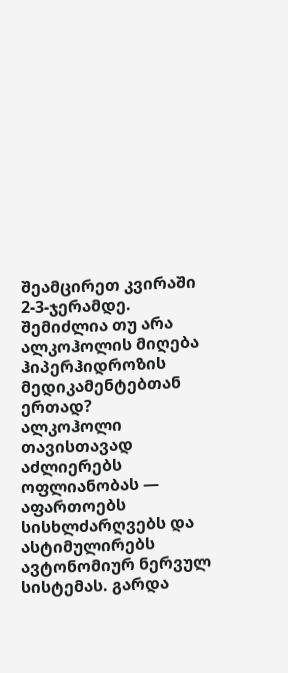შეამცირეთ კვირაში 2-3-ჯერამდე.
შემიძლია თუ არა ალკოჰოლის მიღება ჰიპერჰიდროზის მედიკამენტებთან ერთად?
ალკოჰოლი თავისთავად აძლიერებს ოფლიანობას — აფართოებს სისხლძარღვებს და ასტიმულირებს ავტონომიურ ნერვულ სისტემას. გარდა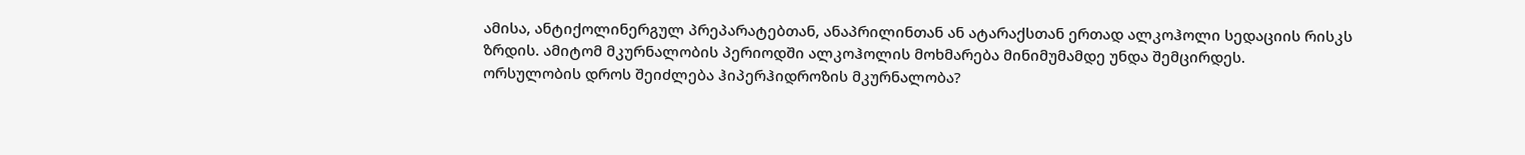ამისა, ანტიქოლინერგულ პრეპარატებთან, ანაპრილინთან ან ატარაქსთან ერთად ალკოჰოლი სედაციის რისკს ზრდის. ამიტომ მკურნალობის პერიოდში ალკოჰოლის მოხმარება მინიმუმამდე უნდა შემცირდეს.
ორსულობის დროს შეიძლება ჰიპერჰიდროზის მკურნალობა?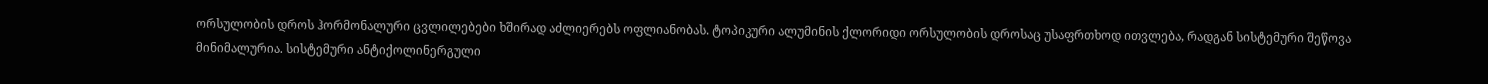ორსულობის დროს ჰორმონალური ცვლილებები ხშირად აძლიერებს ოფლიანობას. ტოპიკური ალუმინის ქლორიდი ორსულობის დროსაც უსაფრთხოდ ითვლება, რადგან სისტემური შეწოვა მინიმალურია. სისტემური ანტიქოლინერგული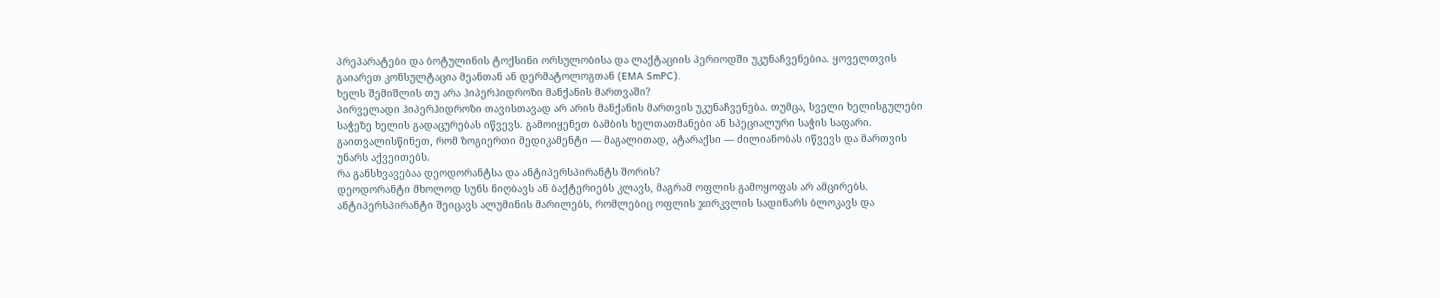პრეპარატები და ბოტულინის ტოქსინი ორსულობისა და ლაქტაციის პერიოდში უკუნაჩვენებია. ყოველთვის გაიარეთ კონსულტაცია მეანთან ან დერმატოლოგთან (EMA SmPC).
ხელს შემიშლის თუ არა ჰიპერჰიდროზი მანქანის მართვაში?
პირველადი ჰიპერჰიდროზი თავისთავად არ არის მანქანის მართვის უკუნაჩვენება. თუმცა, სველი ხელისგულები საჭეზე ხელის გადაცურებას იწვევს. გამოიყენეთ ბამბის ხელთათმანები ან სპეციალური საჭის საფარი. გაითვალისწინეთ, რომ ზოგიერთი მედიკამენტი — მაგალითად, ატარაქსი — ძილიანობას იწვევს და მართვის უნარს აქვეითებს.
რა განსხვავებაა დეოდორანტსა და ანტიპერსპირანტს შორის?
დეოდორანტი მხოლოდ სუნს ნიღბავს ან ბაქტერიებს კლავს, მაგრამ ოფლის გამოყოფას არ ამცირებს. ანტიპერსპირანტი შეიცავს ალუმინის მარილებს, რომლებიც ოფლის ჯირკვლის სადინარს ბლოკავს და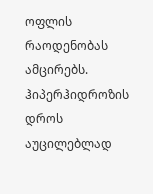ოფლის რაოდენობას ამცირებს. ჰიპერჰიდროზის დროს აუცილებლად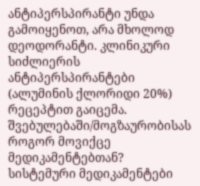ანტიპერსპირანტი უნდა გამოიყენოთ, არა მხოლოდ დეოდორანტი. კლინიკური სიძლიერის ანტიპერსპირანტები (ალუმინის ქლორიდი 20%) რეცეპტით გაიცემა.
შვებულებაში/მოგზაურობისას როგორ მოვიქცე მედიკამენტებთან?
სისტემური მედიკამენტები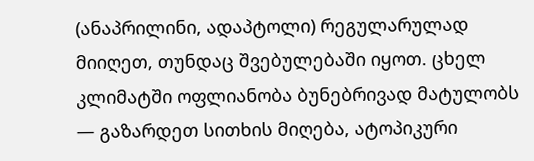(ანაპრილინი, ადაპტოლი) რეგულარულად მიიღეთ, თუნდაც შვებულებაში იყოთ. ცხელ კლიმატში ოფლიანობა ბუნებრივად მატულობს — გაზარდეთ სითხის მიღება, ატოპიკური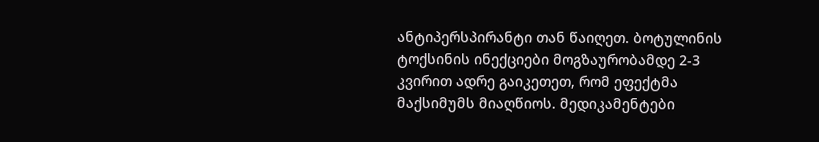ანტიპერსპირანტი თან წაიღეთ. ბოტულინის ტოქსინის ინექციები მოგზაურობამდე 2-3 კვირით ადრე გაიკეთეთ, რომ ეფექტმა მაქსიმუმს მიაღწიოს. მედიკამენტები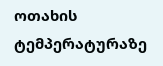ოთახის ტემპერატურაზე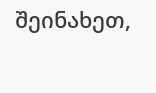შეინახეთ,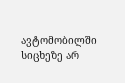ავტომობილში სიცხეზე არ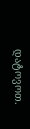დატოვოთ.